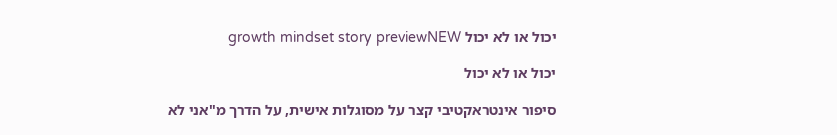יכול או לא יכול growth mindset story previewNEW

יכול או לא יכול

סיפור אינטראקטיבי קצר על מסוגלות אישית, על הדרך מ"אני לא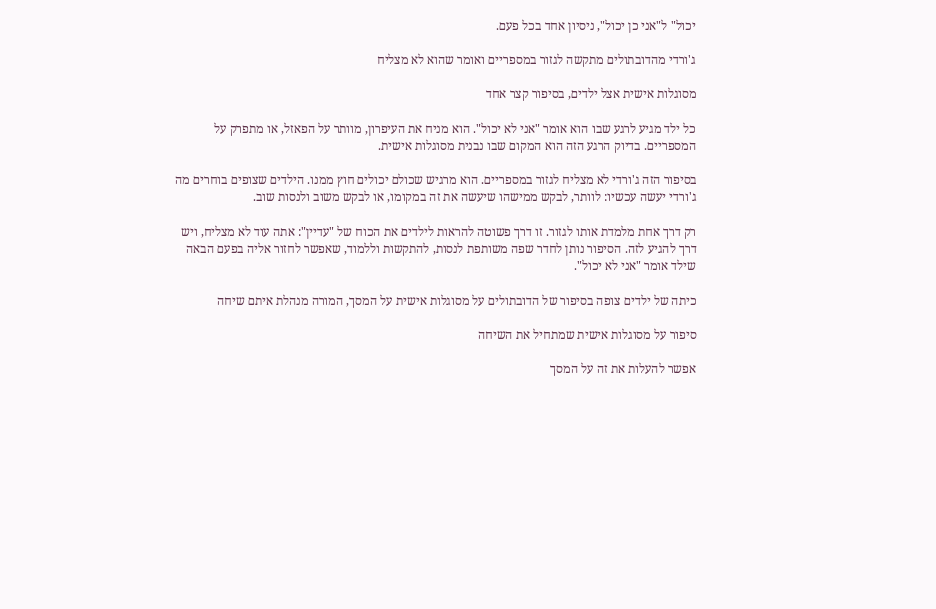יכול" ל"אני כן יכול", ניסיון אחד בכל פעם.

ג'ורדי מהדובתולים מתקשה לגזור במספריים ואומר שהוא לא מצליח

מסוגלות אישית אצל ילדים, בסיפור קצר אחד

כל ילד מגיע לרגע שבו הוא אומר "אני לא יכול". הוא מניח את העיפרון, מוותר על הפאזל, או מתפרק על המספריים. בדיוק הרגע הזה הוא המקום שבו נבנית מסוגלות אישית.

בסיפור הזה ג'ורדי לא מצליח לגזור במספריים. הוא מרגיש שכולם יכולים חוץ ממנו. הילדים שצופים בוחרים מה ג'ורדי יעשה עכשיו: לוותר, לבקש ממישהו שיעשה את זה במקומו, או לבקש משוב ולנסות שוב.

רק דרך אחת מלמדת אותו לגזור. זו דרך פשוטה להראות לילדים את הכוח של "עדיין": אתה עוד לא מצליח, ויש דרך להגיע לזה. הסיפור נותן לחדר שפה משותפת לנסות, להתקשות וללמוד, שאפשר לחזור אליה בפעם הבאה שילד אומר "אני לא יכול".

כיתה של ילדים צופה בסיפור של הדובתולים על מסוגלות אישית על המסך, המורה מנהלת איתם שיחה

סיפור על מסוגלות אישית שמתחיל את השיחה

אפשר להעלות את זה על המסך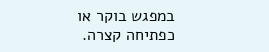במפגש בוקר או כפתיחה קצרה.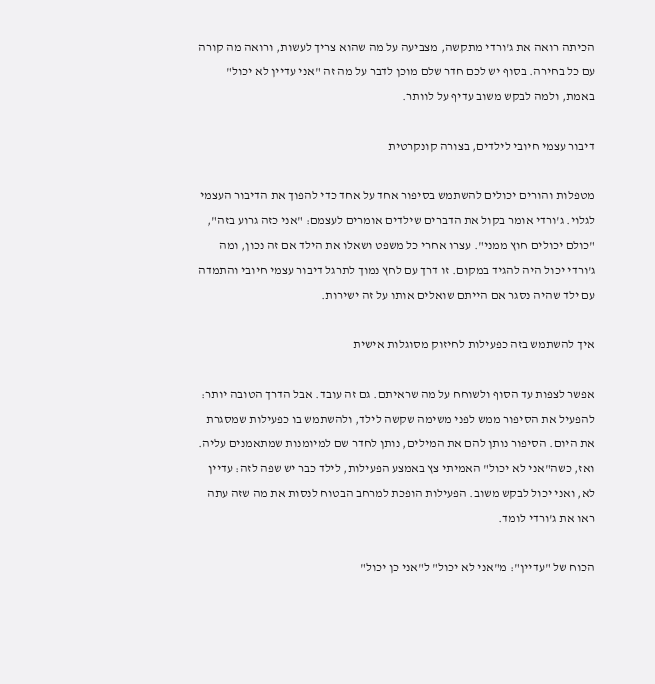הכיתה רואה את ג'ורדי מתקשה, מצביעה על מה שהוא צריך לעשות, ורואה מה קורה עם כל בחירה. בסוף יש לכם חדר שלם מוכן לדבר על מה זה "אני עדיין לא יכול" באמת, ולמה לבקש משוב עדיף על לוותר.

דיבור עצמי חיובי לילדים, בצורה קונקרטית

מטפלות והורים יכולים להשתמש בסיפור אחד על אחד כדי להפוך את הדיבור העצמי לגלוי. ג'ורדי אומר בקול את הדברים שילדים אומרים לעצמם: "אני כזה גרוע בזה", "כולם יכולים חוץ ממני". עצרו אחרי כל משפט ושאלו את הילד אם זה נכון, ומה ג'ורדי יכול היה להגיד במקום. זו דרך עם לחץ נמוך לתרגל דיבור עצמי חיובי והתמדה עם ילד שהיה נסגר אם הייתם שואלים אותו על זה ישירות.

איך להשתמש בזה כפעילות לחיזוק מסוגלות אישית

אפשר לצפות עד הסוף ולשוחח על מה שראיתם. גם זה עובד. אבל הדרך הטובה יותר: להפעיל את הסיפור ממש לפני משימה שקשה לילד, ולהשתמש בו כפעילות שמסגרת את היום. הסיפור נותן להם את המילים, נותן לחדר שם למיומנות שמתאמנים עליה. ואז, כשה"אני לא יכול" האמיתי צץ באמצע הפעילות, לילד כבר יש שפה לזה: עדיין לא, ואני יכול לבקש משוב. הפעילות הופכת למרחב הבטוח לנסות את מה שזה עתה ראו את ג'ורדי לומד.

הכוח של "עדיין": מ"אני לא יכול" ל"אני כן יכול"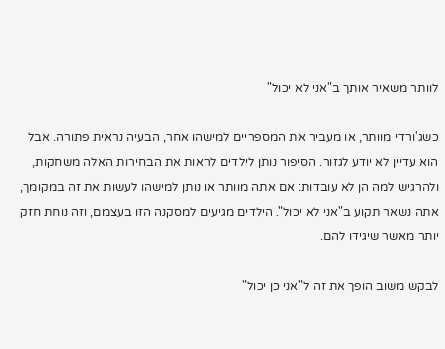לוותר משאיר אותך ב"אני לא יכול"

כשג'ורדי מוותר, או מעביר את המספריים למישהו אחר, הבעיה נראית פתורה. אבל הוא עדיין לא יודע לגזור. הסיפור נותן לילדים לראות את הבחירות האלה משחקות, ולהרגיש למה הן לא עובדות: אם אתה מוותר או נותן למישהו לעשות את זה במקומך, אתה נשאר תקוע ב"אני לא יכול". הילדים מגיעים למסקנה הזו בעצמם, וזה נוחת חזק יותר מאשר שיגידו להם.

לבקש משוב הופך את זה ל"אני כן יכול"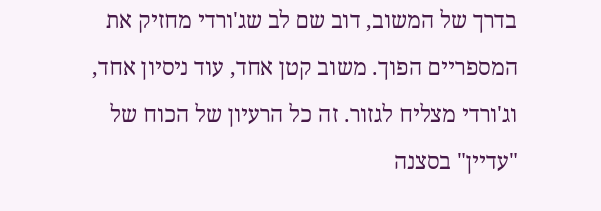בדרך של המשוב, דוב שם לב שג'ורדי מחזיק את המספריים הפוך. משוב קטן אחד, עוד ניסיון אחד, וג'ורדי מצליח לגזור. זה כל הרעיון של הכוח של "עדיין" בסצנה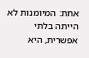אחת: המיומנות לא הייתה בלתי אפשרית, היא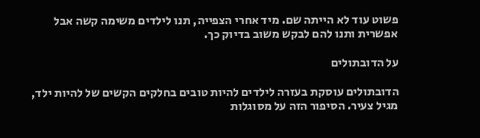פשוט עוד לא הייתה שם. מיד אחרי הצפייה, תנו לילדים משימה קשה אבל אפשרית ותנו להם לבקש משוב בדיוק כך.

על הדובתולים

הדובתולים עוסקת בעזרה לילדים להיות טובים בחלקים הקשים של להיות ילד, מגיל צעיר. הסיפור הזה על מסוגלות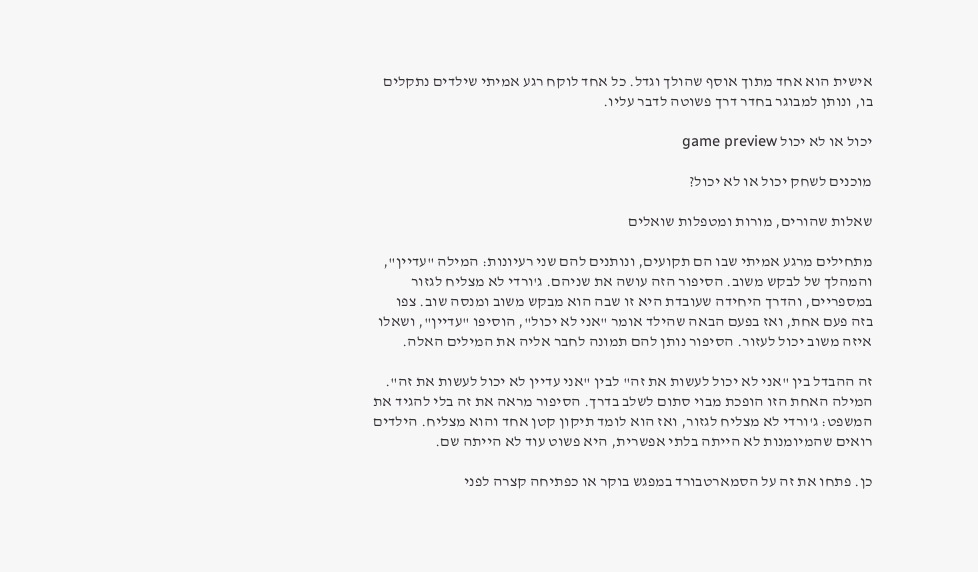אישית הוא אחד מתוך אוסף שהולך וגדל. כל אחד לוקח רגע אמיתי שילדים נתקלים בו, ונותן למבוגר בחדר דרך פשוטה לדבר עליו.

יכול או לא יכול game preview

מוכנים לשחק יכול או לא יכול?

שאלות שהורים, מורות ומטפלות שואלים

מתחילים מרגע אמיתי שבו הם תקועים, ונותנים להם שני רעיונות: המילה "עדיין", והמהלך של לבקש משוב. הסיפור הזה עושה את שניהם. ג'ורדי לא מצליח לגזור במספריים, והדרך היחידה שעובדת היא זו שבה הוא מבקש משוב ומנסה שוב. צפו בזה פעם אחת, ואז בפעם הבאה שהילד אומר "אני לא יכול", הוסיפו "עדיין", ושאלו איזה משוב יכול לעזור. הסיפור נותן להם תמונה לחבר אליה את המילים האלה.

זה ההבדל בין "אני לא יכול לעשות את זה" לבין "אני עדיין לא יכול לעשות את זה". המילה האחת הזו הופכת מבוי סתום לשלב בדרך. הסיפור מראה את זה בלי להגיד את המשפט: ג'ורדי לא מצליח לגזור, ואז הוא לומד תיקון קטן אחד והוא מצליח. הילדים רואים שהמיומנות לא הייתה בלתי אפשרית, היא פשוט עוד לא הייתה שם.

כן. פתחו את זה על הסמארטבורד במפגש בוקר או כפתיחה קצרה לפני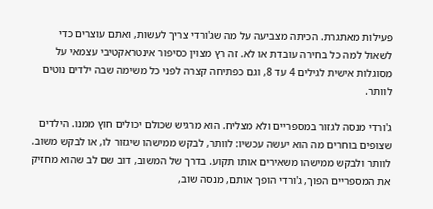פעילות מאתגרת. הכיתה מצביעה על מה שג'ורדי צריך לעשות, ואתם עוצרים כדי לשאול למה כל בחירה עובדת או לא. זה רץ מצוין כסיפור אינטראקטיבי עצמאי על מסוגלות אישית לגילים 4 עד 8, וגם כפתיחה קצרה לפני כל משימה שבה ילדים נוטים לוותר.

ג'ורדי מנסה לגזור במספריים ולא מצליח. הוא מרגיש שכולם יכולים חוץ ממנו. הילדים שצופים בוחרים מה הוא יעשה עכשיו: לוותר, לבקש ממישהו שיגזור לו, או לבקש משוב. לוותר ולבקש ממישהו משאירים אותו תקוע. בדרך של המשוב, דוב שם לב שהוא מחזיק את המספריים הפוך, ג'ורדי הופך אותם, מנסה שוב,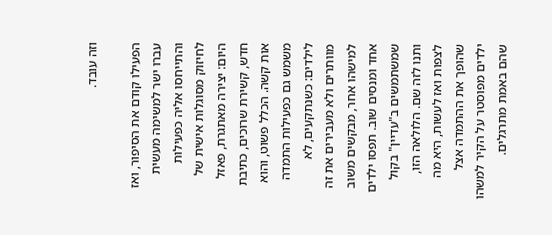וזה עובד.

הפעילו קודם את הסיפור, ואז עברו ישר למשימה מעשית והתייחסו אליה כפעילות לחיזוק מסוגלות אישית של היום: יצירה מאתגרת, פאזל חדש, קשירת שרוכים, כתיבת אות קשה. הכלל פשוט, והוא משמש גם כפעילות התמדה לילדים: כשנתקעים, לא מוותרים ולא מעבירים את זה למישהו אחר, מבקשים משוב אחד ומנסים שוב. תפסו ילדים שמשתמשים ב"עדיין" בקול ותנו לזה שם. הלולאה הזו, לצפות ואז לעשות, היא מה שהופך את ההתמדה אצל ילדים מפוסטר על הקיר למשהו שהם באמת מתרגלים.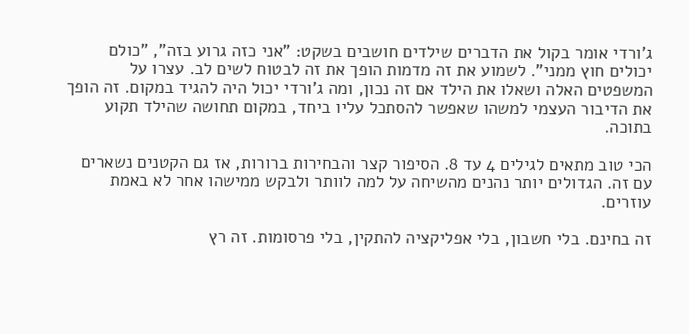ג'ורדי אומר בקול את הדברים שילדים חושבים בשקט: "אני כזה גרוע בזה", "כולם יכולים חוץ ממני". לשמוע את זה מדמות הופך את זה לבטוח לשים לב. עצרו על המשפטים האלה ושאלו את הילד אם זה נכון, ומה ג'ורדי יכול היה להגיד במקום. זה הופך את הדיבור העצמי למשהו שאפשר להסתכל עליו ביחד, במקום תחושה שהילד תקוע בתוכה.

הכי טוב מתאים לגילים 4 עד 8. הסיפור קצר והבחירות ברורות, אז גם הקטנים נשארים עם זה. הגדולים יותר נהנים מהשיחה על למה לוותר ולבקש ממישהו אחר לא באמת עוזרים.

זה בחינם. בלי חשבון, בלי אפליקציה להתקין, בלי פרסומות. זה רץ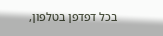בכל דפדפן בטלפון,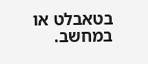בטאבלט או במחשב.